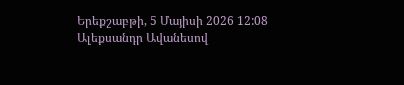Երեքշաբթի, 5 Մայիսի 2026 12:08
Ալեքսանդր Ավանեսով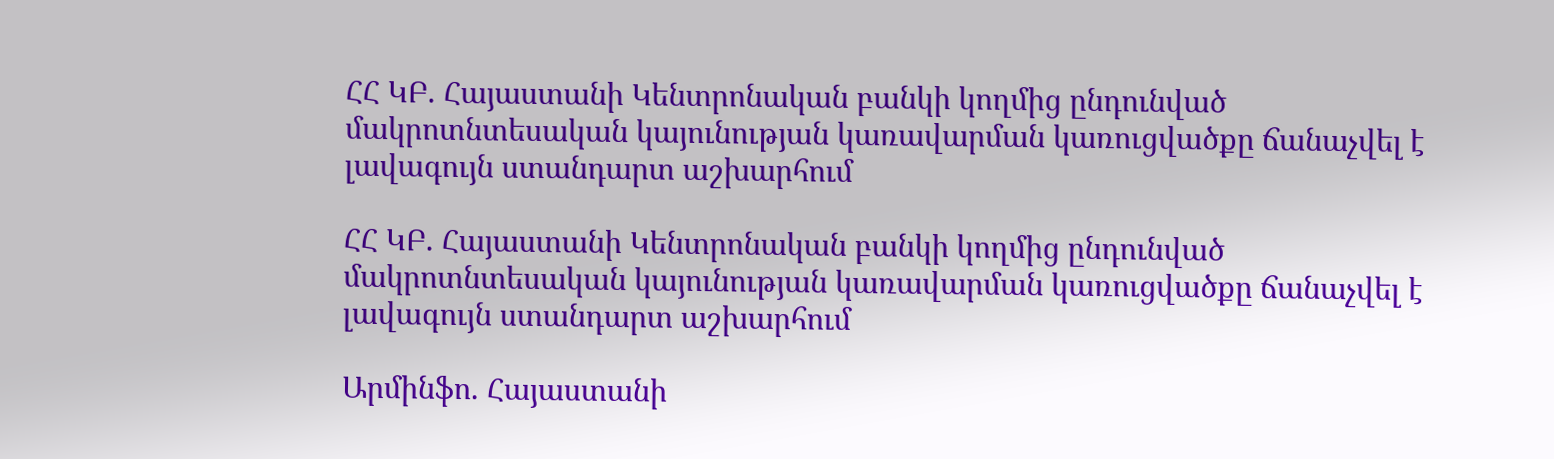ՀՀ ԿԲ. Հայաստանի Կենտրոնական բանկի կողմից ընդունված մակրոտնտեսական կայունության կառավարման կառուցվածքը ճանաչվել է լավագույն ստանդարտ աշխարհում

ՀՀ ԿԲ. Հայաստանի Կենտրոնական բանկի կողմից ընդունված մակրոտնտեսական կայունության կառավարման կառուցվածքը ճանաչվել է լավագույն ստանդարտ աշխարհում

Արմինֆո. Հայաստանի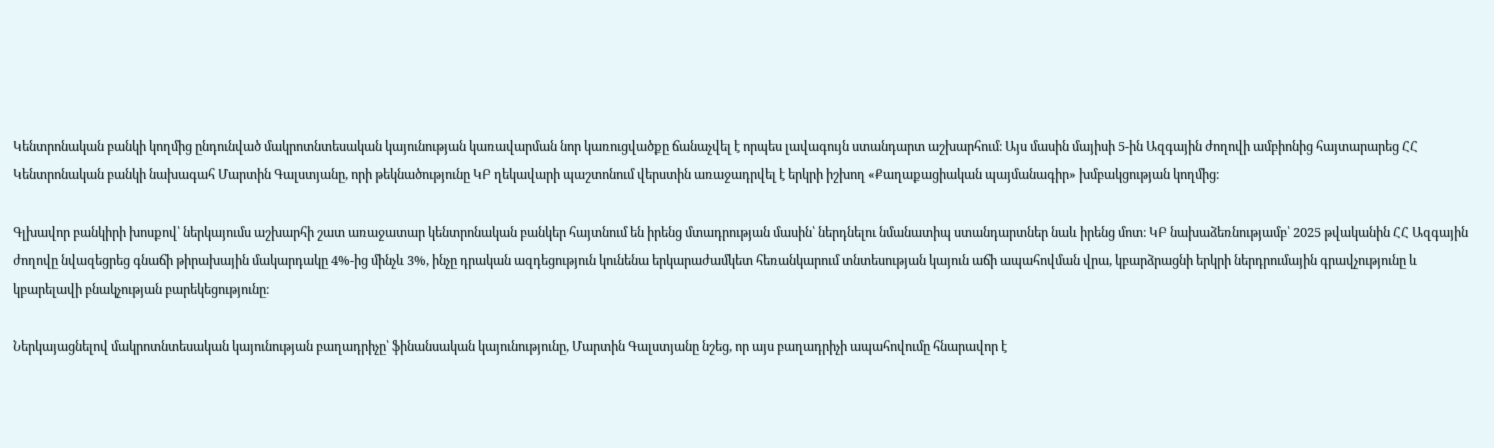Կենտրոնական բանկի կողմից ընդունված մակրոտնտեսական կայունության կառավարման նոր կառուցվածքը ճանաչվել է որպես լավագույն ստանդարտ աշխարհում։ Այս մասին մայիսի 5-ին Ազգային ժողովի ամբիոնից հայտարարեց ՀՀ Կենտրոնական բանկի նախագահ Մարտին Գալստյանը, որի թեկնածությունը ԿԲ ղեկավարի պաշտոնում վերստին առաջադրվել է երկրի իշխող «Քաղաքացիական պայմանագիր» խմբակցության կողմից։

Գլխավոր բանկիրի խոսքով՝ ներկայումս աշխարհի շատ առաջատար կենտրոնական բանկեր հայտնում են իրենց մտադրության մասին՝ ներդնելու նմանատիպ ստանդարտներ նաև իրենց մոտ։ ԿԲ նախաձեռնությամբ՝ 2025 թվականին ՀՀ Ազգային ժողովը նվազեցրեց գնաճի թիրախային մակարդակը 4%-ից մինչև 3%, ինչը դրական ազդեցություն կունենա երկարաժամկետ հեռանկարում տնտեսության կայուն աճի ապահովման վրա, կբարձրացնի երկրի ներդրումային գրավչությունը և կբարելավի բնակչության բարեկեցությունը։

Ներկայացնելով մակրոտնտեսական կայունության բաղադրիչը՝ ֆինանսական կայունությունը, Մարտին Գալստյանը նշեց, որ այս բաղադրիչի ապահովումը հնարավոր է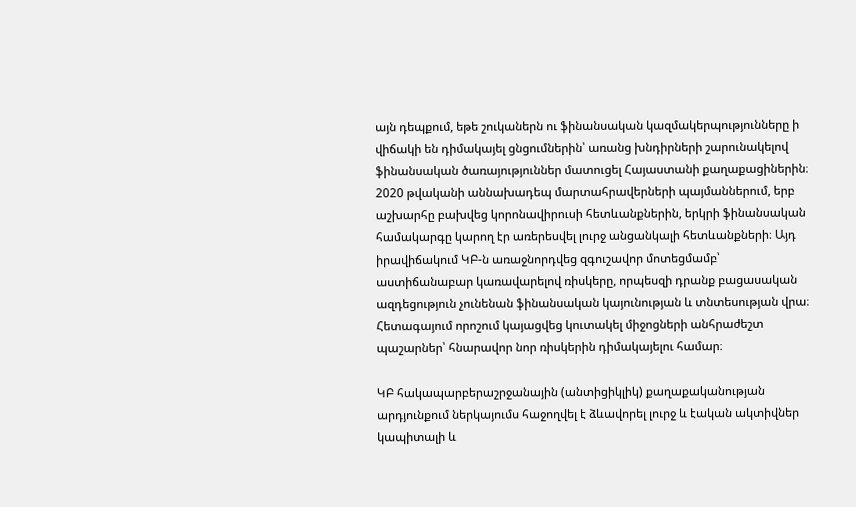այն դեպքում, եթե շուկաներն ու ֆինանսական կազմակերպությունները ի վիճակի են դիմակայել ցնցումներին՝ առանց խնդիրների շարունակելով ֆինանսական ծառայություններ մատուցել Հայաստանի քաղաքացիներին։ 2020 թվականի աննախադեպ մարտահրավերների պայմաններում, երբ աշխարհը բախվեց կորոնավիրուսի հետևանքներին, երկրի ֆինանսական համակարգը կարող էր առերեսվել լուրջ անցանկալի հետևանքների։ Այդ իրավիճակում ԿԲ-ն առաջնորդվեց զգուշավոր մոտեցմամբ՝ աստիճանաբար կառավարելով ռիսկերը, որպեսզի դրանք բացասական ազդեցություն չունենան ֆինանսական կայունության և տնտեսության վրա։ Հետագայում որոշում կայացվեց կուտակել միջոցների անհրաժեշտ պաշարներ՝ հնարավոր նոր ռիսկերին դիմակայելու համար։

ԿԲ հակապարբերաշրջանային (անտիցիկլիկ) քաղաքականության արդյունքում ներկայումս հաջողվել է ձևավորել լուրջ և էական ակտիվներ կապիտալի և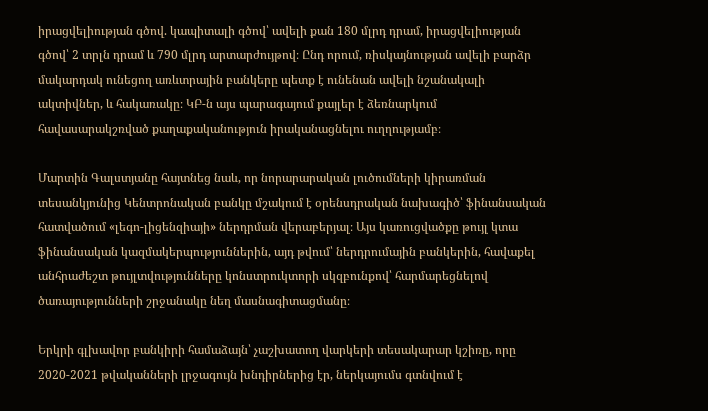իրացվելիության գծով. կապիտալի գծով՝ ավելի քան 180 մլրդ դրամ, իրացվելիության գծով՝ 2 տրլն դրամ և 790 մլրդ արտարժույթով։ Ընդ որում, ռիսկայնության ավելի բարձր մակարդակ ունեցող առևտրային բանկերը պետք է ունենան ավելի նշանակալի ակտիվներ, և հակառակը։ ԿԲ-ն այս պարագայում քայլեր է ձեռնարկում հավասարակշռված քաղաքականություն իրականացնելու ուղղությամբ։

Մարտին Գալստյանը հայտնեց նաև, որ նորարարական լուծումների կիրառման տեսանկյունից Կենտրոնական բանկը մշակում է օրենսդրական նախագիծ՝ ֆինանսական հատվածում «լեգո-լիցենզիայի» ներդրման վերաբերյալ։ Այս կառուցվածքը թույլ կտա ֆինանսական կազմակերպություններին, այդ թվում՝ ներդրումային բանկերին, հավաքել անհրաժեշտ թույլտվությունները կոնստրուկտորի սկզբունքով՝ հարմարեցնելով ծառայությունների շրջանակը նեղ մասնագիտացմանը։

Երկրի գլխավոր բանկիրի համաձայն՝ չաշխատող վարկերի տեսակարար կշիռը, որը 2020-2021 թվականների լրջագույն խնդիրներից էր, ներկայումս գտնվում է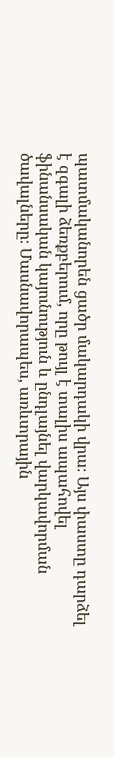պատմականորեն ցածր մակարդակի վրա։ Այս փաստը դարձել է զգալի ձեռքբերում, որը թույլ է տալիս ապահովել ֆինանսական կայունություն և ընդլայնել վարկավորման ծավալները։ Մասնավորապես, առևտրային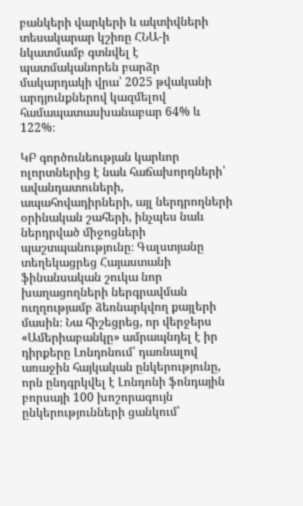բանկերի վարկերի և ակտիվների տեսակարար կշիռը ՀՆԱ-ի նկատմամբ գտնվել է պատմականորեն բարձր մակարդակի վրա՝ 2025 թվականի արդյունքներով կազմելով համապատասխանաբար 64% և 122%։

ԿԲ գործունեության կարևոր ոլորտներից է նաև հաճախորդների՝ ավանդատուների, ապահովադիրների, այլ ներդրողների օրինական շահերի, ինչպես նաև ներդրված միջոցների պաշտպանությունը։ Գալստյանը տեղեկացրեց Հայաստանի ֆինանսական շուկա նոր խաղացողների ներգրավման ուղղությամբ ձեռնարկվող քայլերի մասին։ Նա հիշեցրեց, որ վերջերս «Ամերիաբանկը» ամրապնդել է իր դիրքերը Լոնդոնում՝ դառնալով առաջին հայկական ընկերությունը, որն ընդգրկվել է Լոնդոնի ֆոնդային բորսայի 100 խոշորագույն ընկերությունների ցանկում՝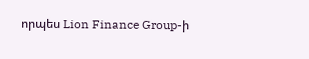որպես Lion Finance Group-ի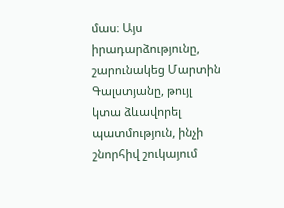մաս։ Այս իրադարձությունը, շարունակեց Մարտին Գալստյանը, թույլ կտա ձևավորել պատմություն, ինչի շնորհիվ շուկայում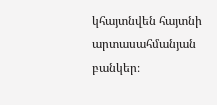կհայտնվեն հայտնի արտասահմանյան բանկեր։